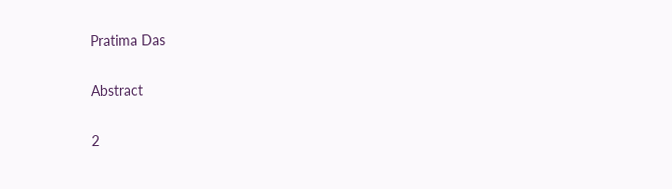Pratima Das

Abstract

2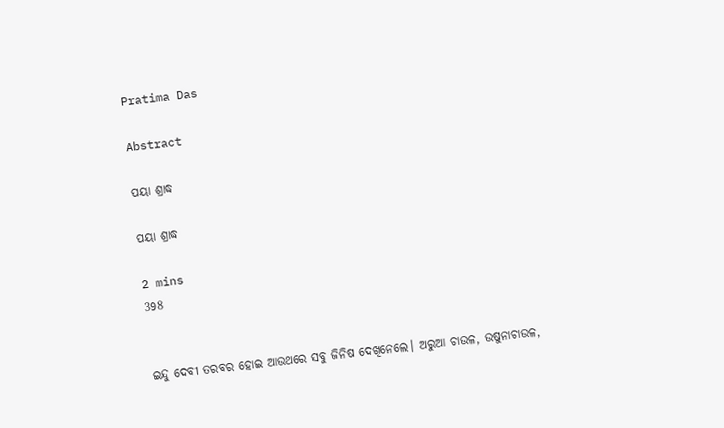Pratima Das

Abstract

ପୟା ଶ୍ରାଦ୍ଧ

ପୟା ଶ୍ରାଦ୍ଧ

2 mins
398


ଇନ୍ଦୁ ଦେବୀ ତରବର ହୋଇ ଆଉଥରେ ସବୁ ଜିନିଷ ଦେଖିନେଲେ। ଅରୁଆ ଚାଉଳ, ଉଷୁନାଚାଉଳ,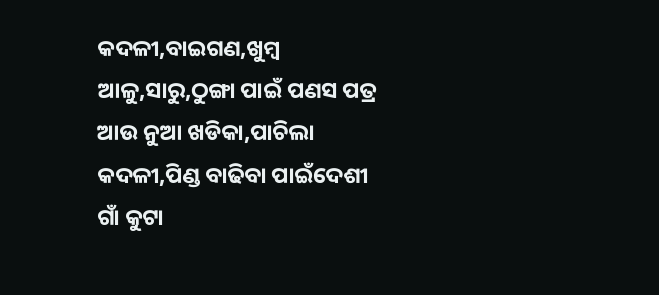କଦଳୀ,ବାଇଗଣ,ଖୁମ୍ବ ଆଳୁ,ସାରୁ,ଠୁଙ୍ଗା ପାଇଁ ପଣସ ପତ୍ର ଆଉ ନୁଆ ଖଡିକା,ପାଚିଲା କଦଳୀ,ପିଣ୍ଡ ବାଢିବା ପାଇଁଦେଶୀ ଗାଁ କୁଟା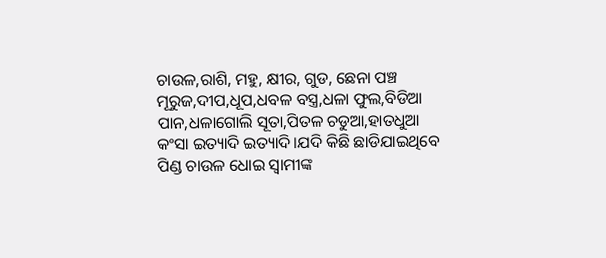ଚାଉଳ,ରାଶି, ମହୁ, କ୍ଷୀର, ଗୁଡ, ଛେନା ପଞ୍ଚ ମୂରୁଜ,ଦୀପ,ଧୂପ,ଧବଳ ବସ୍ତ୍ର,ଧଳା ଫୁଲ,ବିଡିଆ ପାନ,ଧଳାଗୋଲି ସୂତା,ପିତଳ ଚଡୁଆ,ହାତଧୁଆ କଂସା ଇତ୍ୟାଦି ଇତ୍ୟାଦି।ଯଦି କିଛି ଛାଡିଯାଇଥିବେ ପିଣ୍ଡ ଚାଉଳ ଧୋଇ ସ୍ବାମୀଙ୍କ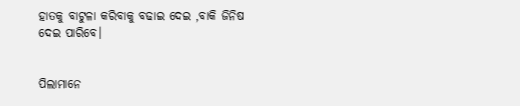ହାତକୁ ବାଟୁଳା କରିବାକୁ ବଢାଇ ଦେଇ ,ବାକି ଜିନିଷ ଦେଇ ପାରିବେ।


ପିଲାମାନେ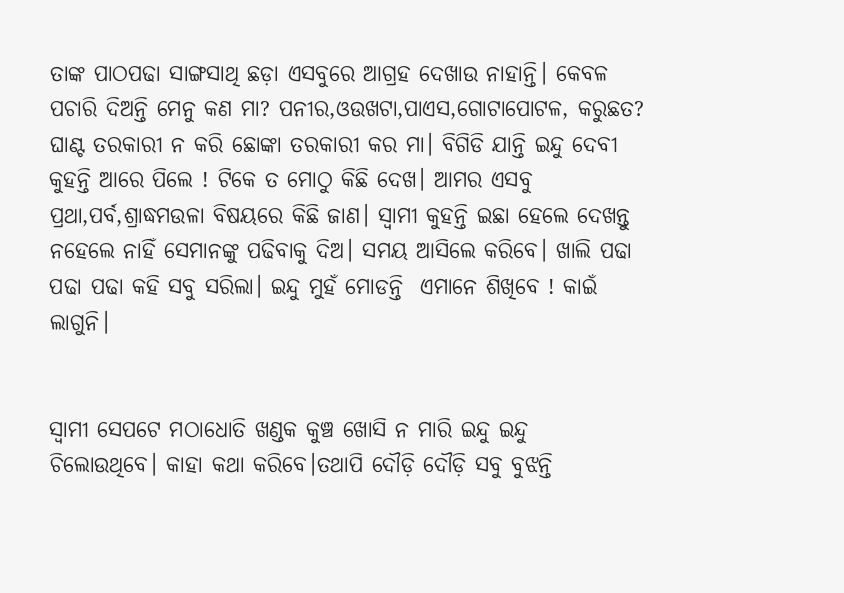ତାଙ୍କ ପାଠପଢା ସାଙ୍ଗସାଥି ଛଡ଼ା ଏସବୁରେ ଆଗ୍ରହ ଦେଖାଉ ନାହାନ୍ତି। କେବଳ ପଚାରି ଦିଅନ୍ତି ମେନୁ କଣ ମା? ପନୀର,ଓଉଖଟା,ପାଏସ,ଗୋଟାପୋଟଳ, କରୁଛତ? ଘାଣ୍ଟ ତରକାରୀ ନ କରି ଛୋଙ୍କା ତରକାରୀ କର ମା। ବିଗିଡି ଯାନ୍ତି ଇନ୍ଦୁ ଦେବୀ କୁହନ୍ତି ଆରେ ପିଲେ ! ଟିକେ ତ ମୋଠୁ କିଛି ଦେଖ। ଆମର ଏସବୁ ପ୍ରଥା,ପର୍ବ,ଶ୍ରାଦ୍ଧମଉଳା ବିଷୟରେ କିଛି ଜାଣ। ସ୍ବାମୀ କୁହନ୍ତି ଇଛା ହେଲେ ଦେଖନ୍ତୁ ନହେଲେ ନାହିଁ ସେମାନଙ୍କୁ ପଢିବାକୁ ଦିଅ। ସମୟ ଆସିଲେ କରିବେ। ଖାଲି ପଢା ପଢା ପଢା କହି ସବୁ ସରିଲା। ଇନ୍ଦୁ ମୁହଁ ମୋଡନ୍ତି  ଏମାନେ ଶିଖିବେ ! କାଇଁ ଲାଗୁନି।


ସ୍ବାମୀ ସେପଟେ ମଠାଧୋତି ଖଣ୍ଡକ କୁଞ୍ଚ ଖୋସି ନ ମାରି ଇନ୍ଦୁ ଇନ୍ଦୁ ଚିଲୋଉଥିବେ। କାହା କଥା କରିବେ।ତଥାପି ଦୌଡ଼ି ଦୌଡ଼ି ସବୁ ବୁଝନ୍ତି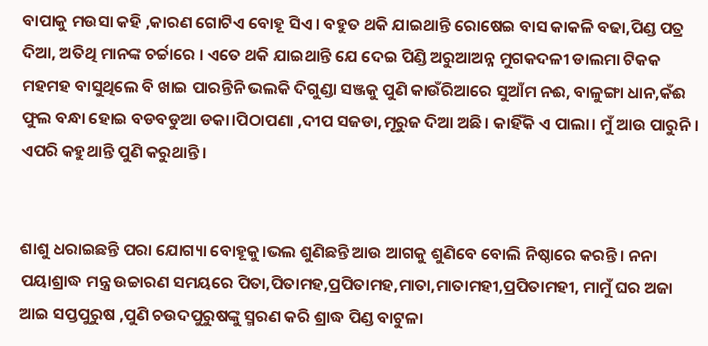ବାପାକୁ ମଉସା କହି ,କାରଣ ଗୋଟିଏ ବୋହୂ ସିଏ। ବହୁତ ଥକି ଯାଇଥାନ୍ତି ରୋଷେଇ ବାସ କାକଳି ବଢା,ପିଣ୍ଡ ପତ୍ର ଦିଆ, ଅତିଥି ମାନଙ୍କ ଚର୍ଚ୍ଚାରେ । ଏତେ ଥକି ଯାଇଥାନ୍ତି ଯେ ଦେଇ ପିଣ୍ଡି ଅରୁଆଅନ୍ନ ମୁଗକଦଳୀ ଡାଲମା ଟିକକ ମହମହ ବାସୁଥିଲେ ବି ଖାଇ ପାରନ୍ତିନି ଭଲକି ଦିଗୁଣ୍ଡା ସଞ୍ଜକୁ ପୁଣି କାଉଁରିଆରେ ସୁଆଁମ ନଈ, ବାଳୁଙ୍ଗା ଧାନ,କଁଈ ଫୁଲ ବନ୍ଧା ହୋଇ ବଡବଡୁଆ ଡକା।ପିଠାପଣା ,ଦୀପ ସଜଡା,ମୂରୁଜ ଦିଆ ଅଛି। କାହିଁକି ଏ ପାଲା। ମୁଁ ଆଉ ପାରୁନି। ଏପରି କହୁଥାନ୍ତି ପୁଣି କରୁଥାନ୍ତି।


ଶାଶୁ ଧରାଇଛନ୍ତି ପରା ଯୋଗ୍ୟା ବୋହୂକୁ।ଭଲ ଶୁଣିଛନ୍ତି ଆଉ ଆଗକୁ ଶୁଣିବେ ବୋଲି ନିଷ୍ଠାରେ କରନ୍ତି। ନନା ପୟାଶ୍ରାଦ୍ଧ ମନ୍ତ୍ର ଉଚ୍ଚାରଣ ସମୟରେ ପିତା,ପିତାମହ,ପ୍ରପିତାମହ,ମାତା,ମାତାମହୀ,ପ୍ରପିତାମହୀ, ମାମୁଁ ଘର ଅଜା ଆଇ ସପ୍ତପୁରୁଷ ,ପୁଣି ଚଉଦପୁରୁଷଙ୍କୁ ସ୍ମରଣ କରି ଶ୍ରାଦ୍ଧ ପିଣ୍ଡ ବାଟୁଳା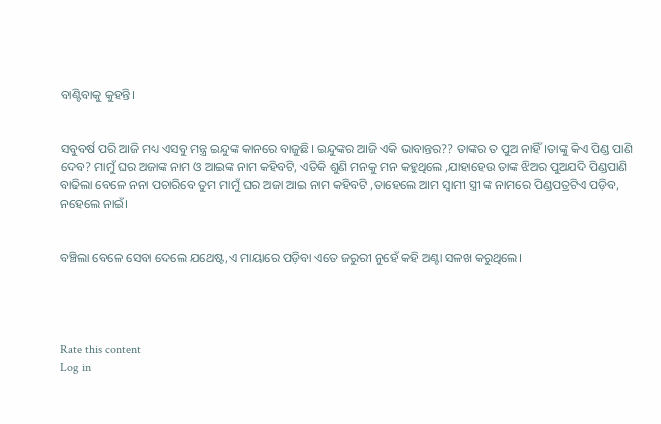ବାଣ୍ଟିବାକୁ କୁହନ୍ତି।


ସବୁବର୍ଷ ପରି ଆଜି ମଧ୍ୟ ଏସବୁ ମନ୍ତ୍ର ଇନ୍ଦୁଙ୍କ କାନରେ ବାଜୁଛି। ଇନ୍ଦୁଙ୍କର ଆଜି ଏକି ଭାବାନ୍ତର?? ତାଙ୍କର ତ ପୁଅ ନାହିଁ।ତାଙ୍କୁ କିଏ ପିଣ୍ଡ ପାଣି ଦେବ? ମାମୁଁ ଘର ଅଜାଙ୍କ ନାମ ଓ ଆଇଙ୍କ ନାମ କହିବଟି, ଏତିକି ଶୁଣି ମନକୁ ମନ କହୁଥିଲେ ,ଯାହାହେଉ ତାଙ୍କ ଝିଅର ପୁଅଯଦି ପିଣ୍ଡପାଣି ବାଢିଲା ବେଳେ ନନା ପଚାରିବେ ତୁମ ମାମୁଁ ଘର ଅଜା ଆଇ ନାମ କହିବଟି ,ତାହେଲେ ଆମ ସ୍ବାମୀ ସ୍ତ୍ରୀ ଙ୍କ ନାମରେ ପିଣ୍ଡପତ୍ରଟିଏ ପଡ଼ିବ, ନହେଲେ ନାଇଁ।


ବଞ୍ଚିଲା ବେଳେ ସେବା ଦେଲେ ଯଥେଷ୍ଟ,ଏ ମାୟାରେ ପଡ଼ିବା ଏତେ ଜରୁରୀ ନୁହେଁ କହି ଅଣ୍ଟା ସଳଖ କରୁଥିଲେ।




Rate this content
Log in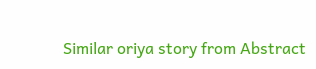Similar oriya story from Abstract